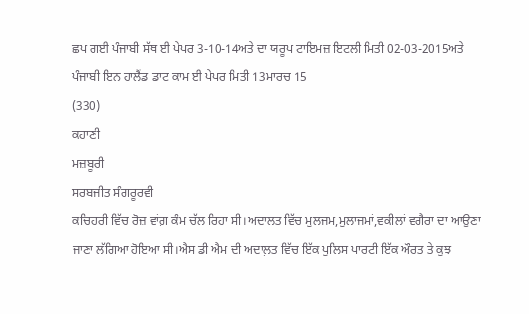ਛਪ ਗਈ ਪੰਜਾਬੀ ਸੱਥ ਈ ਪੇਪਰ 3-10-14ਅਤੇ ਦਾ ਯਰੂਪ ਟਾਇਮਜ਼ ਇਟਲੀ ਮਿਤੀ 02-03-2015ਅਤੇ ਪੰਜਾਬੀ ਇਨ ਹਾਲੈਂਡ ਡਾਟ ਕਾਮ ਈ ਪੇਪਰ ਮਿਤੀ 13ਮਾਰਚ 15
(330)
ਕਹਾਣੀ
ਮਜ਼ਬੂਰੀ
ਸਰਬਜੀਤ ਸੰਗਰੂਰਵੀ
ਕਚਿਹਰੀ ਵਿੱਚ ਰੋਜ਼ ਵਾਂਗ਼ ਕੰਮ ਚੱਲ ਰਿਹਾ ਸੀ।ਅਦਾਲਤ ਵਿੱਚ ਮੁਲਜਮ,ਮੁਲਾਜਮਾਂ,ਵਕੀਲਾਂ ਵਗੈਰਾ ਦਾ ਆਉਣਾ ਜਾਣਾ ਲੱਗਿਆ ਹੋਇਆ ਸੀ।ਐਸ ਡੀ ਐਮ ਦੀ ਅਦਾਲ਼ਤ ਵਿੱਚ ਇੱਕ ਪੁਲਿਸ ਪਾਰਟੀ ਇੱਕ ਔਰਤ ਤੇ ਕੁਝ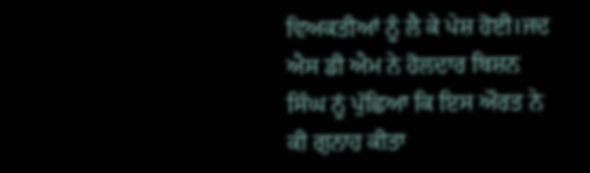ਵਿਅਕਤੀਆਂ ਨੂੰ ਲੈ ਕੇ ਪੇਸ਼ ਹੋਈ।ਜਦ ਐਸ ਡੀ ਐਮ ਨੇ ਹੋਲਦਾਰ ਬਿਸ਼ਨ ਸਿੰਘ ਨੂਂ ਪੁੱਛਿਆ ਕਿ ਇਸ ਔਰਤ ਨੇ ਕੀ ਗੁਨਾਹ ਕੀਤਾ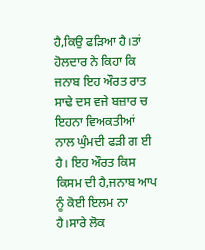ਹੈ,ਕਿਉ ਫੜਿਆ ਹੈ।ਤਾਂ ਹੋਲਦਾਰ ਨੇ ਕਿਹਾ ਕਿ ਜਨਾਬ ਇਹ ਔਰਤ ਰਾਤ ਸਾਢੇ ਦਸ ਵਜੇ ਬਜ਼ਾਰ ਚ ਇਹਨਾ ਵਿਅਕਤੀਆਂ ਨਾਲ ਘੁੰਮਦੀ ਫੜੀ ਗ ਈ ਹੈ। ਇਹ ਔਰਤ ਕਿਸ ਕਿਸਮ ਦੀ ਹੈ,ਜਨਾਬ ਆਪ ਨੂੰ ਕੋਈ ਇਲਮ ਨਾ ਹੈ।ਸਾਰੇ ਲੋਕ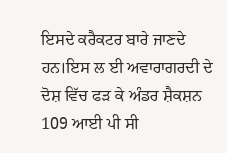ਇਸਦੇ ਕਰੈਕਟਰ ਬਾਰੇ ਜਾਣਦੇ ਹਨ।ਇਸ ਲ ਈ ਅਵਾਰਾਗਰਦੀ ਦੇ ਦੋਸ਼ ਵਿੱਚ ਫੜ ਕੇ ਅੰਡਰ ਸ਼ੈਕਸ਼ਨ 109 ਆਈ ਪੀ ਸੀ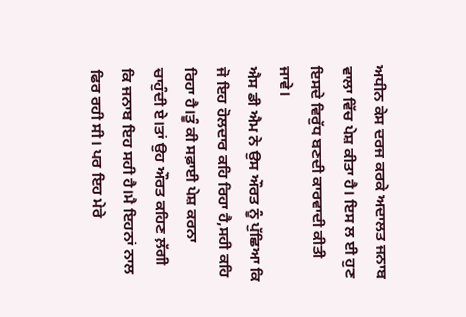ਅਧੀਨ ਕੇਸ ਦਰਜ ਕਰਕੇ ਅਦਾਲਤ ਜਨਾਬ ਵਾਲਾ ਵਿੱਚ ਪੇਸ਼ ਕੀਤਾ ਹੈ। ਇਸ ਲ ਈ ਹੁਣ ਇਸਦੇ ਵਿਰੁੱਧ ਬਣਦੀ ਕਾਰਵਾਦੀ ਕੀਤੀ ਜਾਵੇ।
ਐਸ ਡੀ ਐਮ ਨੇ ਉਸ ਔਰਤ ਨੂੰ ਪੁੱਛਿਆ ਕਿ ਜੋ ਇਹ ਹੋਲਦਾਰ ਕਹਿ ਰਿਹਾ ਹੈ,ਸਹੀ ਕਹਿ ਰਿਹਾ ਹੈ।ਤੂੰ ਕੀ ਸਫ਼ਾਈ ਪੇਸ਼ ਕਰਨਾ ਚਾਹੁੰਦੀ ਏ।ਤਾਂ ਉਹ ਔਰਤ ਕਹਿਣ ਲ਼ੱਗੀ ਕਿ ਜਨਾਬ ਇਹ ਸਹੀ ਹੈ।ਮੈ ਇਹਨਾਂ ਨਾਲ ਫਿਰ ਰਹੀ ਸੀ। ਪਰ ਇਹ ਮੇਰੇ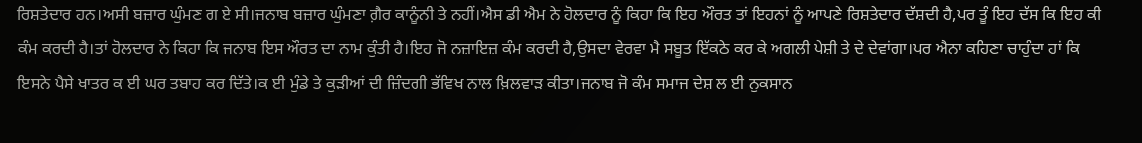ਰਿਸ਼ਤੇਦਾਰ ਹਨ।ਅਸੀ ਬਜ਼ਾਰ ਘੁੰਮਣ ਗ ਏ ਸੀ।ਜਨਾਬ ਬਜ਼ਾਰ ਘੁੰਮਣਾ ਗ਼ੈਰ ਕਾਨੂੰਨੀ ਤੇ ਨਹੀਂ।ਐਸ ਡੀ ਐਮ ਨੇ ਹੋਲਦਾਰ ਨੂੰ ਕਿਹਾ ਕਿ ਇਹ ਔਰਤ ਤਾਂ ਇਹਨਾਂ ਨੂੰ ਆਪਣੇ ਰਿਸ਼ਤੇਦਾਰ ਦੱਸ਼ਦੀ ਹੈ,ਪਰ ਤੂੰ ਇਹ ਦੱਸ ਕਿ ਇਹ ਕੀ ਕੰਮ ਕਰਦੀ ਹੈ।ਤਾਂ ਹੋਲਦਾਰ ਨੇ ਕਿਹਾ ਕਿ ਜਨਾਬ ਇਸ ਔਰਤ ਦਾ ਨਾਮ ਕੁੰਤੀ ਹੈ।ਇਹ ਜੋ ਨਜ਼ਾਇਜ਼ ਕੰਮ ਕਰਦੀ ਹੈ,ਉਸਦਾ ਵੇਰਵਾ ਮੈ ਸਬੂਤ ਇੱਕਠੇ ਕਰ ਕੇ ਅਗਲੀ ਪੇਸ਼ੀ ਤੇ ਦੇ ਦੇਵਾਂਗਾ।ਪਰ ਐਨਾ ਕਹਿਣਾ ਚਾਹੁੰਦਾ ਹਾਂ ਕਿ ਇਸਨੇ ਪੈਸੇ ਖਾਤਰ ਕ ਈ ਘਰ ਤਬਾਹ ਕਰ ਦਿੱਤੇ।ਕ ਈ ਮੁੰਡੇ ਤੇ ਕੁੜੀਆਂ ਦੀ ਜ਼ਿੰਦਗੀ ਭੱਵਿਖ ਨਾਲ ਖ਼ਿਲਵਾੜ ਕੀਤਾ।ਜਨਾਬ ਜੋ ਕੰਮ ਸਮਾਜ ਦੇਸ਼ ਲ ਈ ਨੁਕਸਾਨ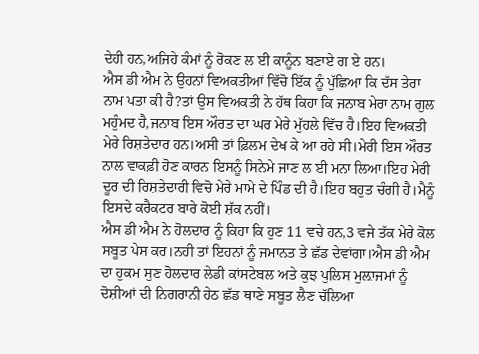ਦੇਹੀ ਹਨ,ਅਜਿਹੇ ਕੰਮਾਂ ਨੂੰ ਰੋਕਣ ਲ ਈ ਕਾਨੂੰਨ ਬਣਾਏ ਗ ਏ ਹਨ।
ਐਸ ਡੀ ਐਮ ਨੇ ਉਹਨਾਂ ਵਿਅਕਤੀਆਂ ਵਿੱਚੋ ਇੱਕ ਨੂੰ ਪੁੱਛਿਆ ਕਿ ਦੱਸ ਤੇਰਾ ਨਾਮ ਪਤਾ ਕੀ ਹੈ?ਤਾਂ ਉਸ ਵਿਅਕਤੀ ਨੇ ਹੱਥ ਕਿਹਾ ਕਿ ਜਨਾਬ ਮੇਰਾ ਨਾਮ ਗੁਲ ਮਹੁੰਮਦ ਹੈ,ਜਨਾਬ ਇਸ ਔਰਤ ਦਾ ਘਰ ਮੇਰੇ ਮੁੱਹਲੇ ਵਿੱਚ ਹੈ।ਇਹ ਵਿਅਕਤੀ ਮੇਰੇ ਰਿਸ਼ਤੇਦਾਰ ਹਨ।ਅਸੀ ਤਾਂ ਫ਼ਿਲਮ ਦੇਖ ਕੇ ਆ ਰਹੇ ਸੀ।ਮੇਰੀ ਇਸ ਔਰਤ ਨਾਲ ਵਾਕਫ਼ੀ ਹੋਣ ਕਾਰਨ ਇਸਨੂੰ ਸਿਨੇਮੇ ਜਾਣ ਲ ਈ ਮਨਾ ਲਿਆ।ਇਹ ਮੇਰੀ ਦੂਰ ਦੀ ਰਿਸ਼ਤੇਦਾਰੀ ਵਿਚੋ ਮੇਰੇ ਮਾਮੇ ਦੇ ਪਿੰਡ ਦੀ ਹੈ।ਇਹ ਬਹੁਤ ਚੰਗੀ ਹੈ।ਮੈਨੂੰ ਇਸਦੇ ਕਰੈਕਟਰ ਬਾਰੇ ਕੋਈ ਸ਼ੱਕ ਨਹੀਂ।
ਐਸ ਡੀ ਐਮ ਨੇ ਹੋਲਦਾਰ ਨੂੰ ਕਿਹਾ ਕਿ ਹੁਣ 11 ਵਚੇ ਹਨ,3 ਵਜੇ ਤੱਕ ਮੇਰੇ ਕੋਲ ਸਬੂਤ ਪੇਸ ਕਰ।ਨਹੀ ਤਾਂ ਇਹਨਾਂ ਨੂੰ ਜਮਾਨਤ ਤੇ ਛੱਡ ਦੇਵਾਂਗਾ।ਐਸ ਡੀ ਐਮ ਦਾ ਹੁਕਮ ਸੁਣ ਹੋਲਦਾਰ ਲੇਡੀ ਕਾਂਸਟੇਬਲ ਅਤੇ ਕੁਝ ਪੁਲਿਸ ਮੁਲ਼ਾਜਮਾਂ ਨੂੰ ਦੋਸ਼ੀਆਂ ਦੀ ਨਿਗਰਾਨੀ ਹੇਠ ਛੱਡ ਥਾਣੇ ਸਬੂਤ ਲੈਣ ਚੱਲਿਆ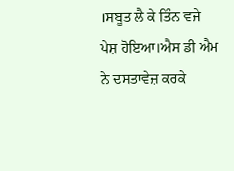।ਸਬੂਤ ਲੈ ਕੇ ਤਿੰਨ ਵਜੇ ਪੇਸ਼ ਹੋਇਆ।ਐਸ ਡੀ ਐਮ ਨੇ ਦਸਤਾਵੇਜ਼ ਕਰਕੇ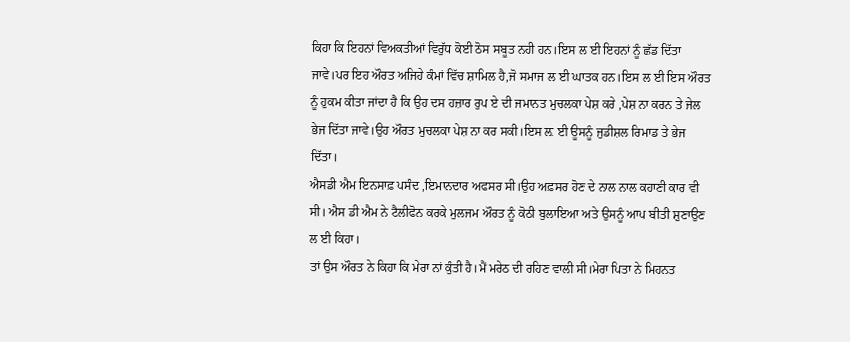ਕਿਹਾ ਕਿ ਇਹਨਾਂ ਵਿਅਕਤੀਆਂ ਵਿਰੁੱਧ ਕੋਈ ਠੋਸ ਸਬੂਤ ਨਹੀ ਹਨ।ਇਸ ਲ ਈ ਇਹਨਾਂ ਨੂੰ ਛੱਡ ਦਿੱਤਾ ਜਾਵੇ।ਪਰ ਇਹ ਔਰਤ ਅਜਿਹੇ ਕੰਮਾਂ ਵਿੱਚ ਸ਼ਾਮਿਲ ਹੈ,ਜੋ ਸਮਾਜ ਲ ਈ ਘਾਤਕ ਹਨ।ਇਸ ਲ ਈ ਇਸ ਔਰਤ ਨੂੰ ਹੁਕਮ ਕੀਤਾ ਜਾਂਦਾ ਹੈ ਕਿ ਉਹ ਦਸ ਹਜ਼ਾਰ ਰੁਪ ਏ ਦੀ ਜਮਾਨਤ ਮੁਚਲਕਾ ਪੇਸ਼ ਕਰੇ ,ਪੇਸ਼ ਨਾ ਕਰਨ ਤੇ ਜੇਲ ਭੇਜ ਦਿੱਤਾ ਜਾਵੇ।ਉਹ ਔਰਤ ਮੁਚਲਕਾ ਪੇਸ਼ ਨਾ ਕਰ ਸਕੀ।ਇਸ ਲ਼ ਈ ਊਸਨੂੰ ਜੁਡੀਸ਼ਲ ਰਿਮਾਡ ਤੇ ਭੇਜ ਦਿੱਤਾ।
ਐਸਡੀ ਐਮ ਇਨਸਾਫ਼ ਪਸੰਦ ,ਇਮਾਨਦਾਰ ਅਫਸਰ ਸੀ।ਉਹ ਅਫ਼ਸਰ ਹੋਣ ਦੇ ਨਾਲ ਨਾਲ ਕਹਾਣੀ ਕਾਰ ਵੀ ਸੀ। ਐਸ ਡੀ ਐਮ ਨੇ ਟੈਲੀਫੋਨ ਕਰਕੇ ਮੁਲਜਮ ਔਰਤ ਨੂੰ ਕੋਠੀ ਬੁਲਾਇਆ ਅਤੇ ਉਸਨੂੰ ਆਪ ਬੀਤੀ ਸ਼ੁਣਾਉਣ ਲ ਈ ਕਿਹਾ।
ਤਾਂ ਉਸ ਔਰਤ ਨੇ ਕਿਹਾ ਕਿ ਮੇਰਾ ਨਾਂ ਕੁੰਤੀ ਹੈ।ਮੈਂ ਮਰੇਠ ਦੀ ਰਹਿਣ ਵਾਲੀ ਸੀ।ਮੇਰਾ ਪਿਤਾ ਨੇ ਮਿਹਨਤ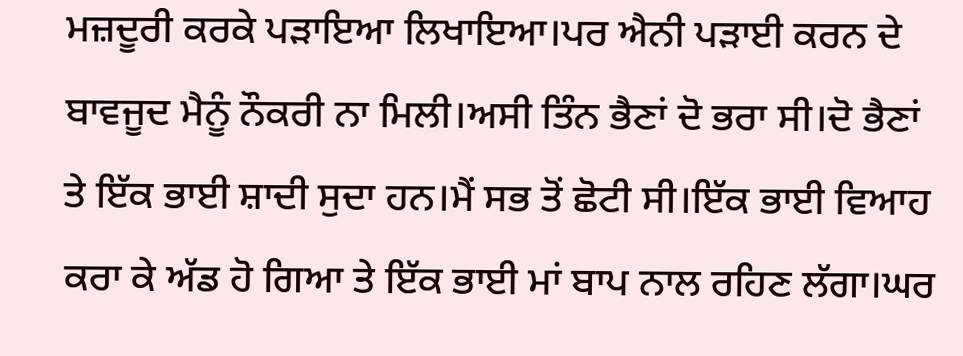ਮਜ਼ਦੂਰੀ ਕਰਕੇ ਪੜਾਇਆ ਲਿਖਾਇਆ।ਪਰ ਐਨੀ ਪੜਾਈ ਕਰਨ ਦੇ ਬਾਵਜੂਦ ਮੈਨੂੰ ਨੌਕਰੀ ਨਾ ਮਿਲੀ।ਅਸੀ ਤਿੰਨ ਭੈਣਾਂ ਦੋ ਭਰਾ ਸੀ।ਦੋ ਭੈਣਾਂ ਤੇ ਇੱਕ ਭਾਈ ਸ਼ਾਦੀ ਸੁਦਾ ਹਨ।ਮੈਂ ਸਭ ਤੋਂ ਛੋਟੀ ਸੀ।ਇੱਕ ਭਾਈ ਵਿਆਹ ਕਰਾ ਕੇ ਅੱਡ ਹੋ ਗਿਆ ਤੇ ਇੱਕ ਭਾਈ ਮਾਂ ਬਾਪ ਨਾਲ ਰਹਿਣ ਲੱਗਾ।ਘਰ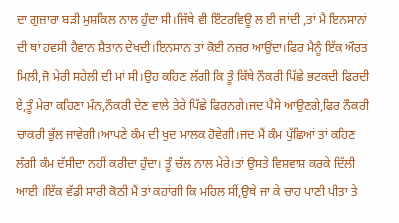ਦਾ ਗੁਜ਼ਾਰਾ ਬੜੀ ਮੁਸ਼ਕਿਲ ਨਾਲ ਹੁੰਦਾ ਸੀ।ਜਿੱਥੇ ਵੀ ਇੰਟਰਵਿਊ ਲ ਈ ਜਾਂਦੀ ,ਤਾਂ ਮੈ ਇਨਸਾਨਾਂ ਦੀ ਥਾਂ ਹਵਸੀ ਹੈਵਾਨ ਸ਼ੈਤਾਨ ਦੇਖਦੀ।ਇਨਸਾਨ ਤਾਂ ਕੋਈ ਨਜ਼ਰ ਆਉਂਦਾ।ਫਿਰ ਮੈਨੂੰ ਇੱਕ ਔਰਤ ਮਿਲੀ,ਜੋ ਮੇਰੀ ਸਹੇਲੀ ਦੀ ਮਾਂ ਸੀ।ਉਹ ਕਹਿਣ ਲੱਗੀ ਕਿ ਤੂੰ ਕਿੱਥੇ ਨੌਕਰੀ ਪਿੱਛੇ ਭਟਕਦੀ ਫਿਰਦੀ ਏ,ਤੂੰ ਮੇਰਾ ਕਹਿਣਾ ਮੰਨ,ਨੌਕਰੀ ਦੇਣ ਵਾਲੇ ਤੇਰੇ ਪਿੱਛੇ ਫਿਰਨਗੇ।ਜਦ ਪੈਸੇ ਆਉਣਗੇ,ਫਿਰ ਨੌਕਰੀ ਚਾਕਰੀ ਭੁੱਲ ਜਾਵੇਗੀ।ਆਪਣੇ ਕੰਮ ਦੀ ਖੁਦ ਮਾਲਕ ਹੋਵੇਗੀ।ਜਦ ਮੈਂ ਕੰਮ ਪੁੱਛਿਆਂ ਤਾਂ ਕਹਿਣ ਲੱਗੀ ਕੰਮ ਦੱਸੀਦਾ ਨਹੀਂ ਕਰੀਦਾ ਹੁੰਦਾ। ਤੂੰ ਚੱਲ ਨਾਲ ਮੇਰੇ।ਤਾਂ ਉਸਤੇ ਵਿਸ਼ਵਾਸ਼ ਕਰਕੇ ਦਿੱਲੀ ਆਈ ।ਇੱਕ ਵੱਡੀ ਸਾਰੀ ਕੋਠੀ ਮੈਂ ਤਾਂ ਕਹਾਂਗੀ ਕਿ ਮਹਿਲ ਸੀਂ,ਉਥੇ ਜਾ ਕੇ ਚਾਹ ਪਾਣੀ ਪੀਤਾ ਤੇ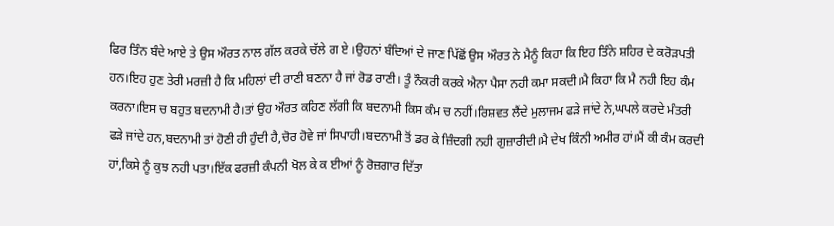ਫਿਰ ਤਿੰਨ ਬੰਦੇ ਆਏ ਤੇ ਉਸ ਔਰਤ ਨਾਲ ਗੱਲ ਕਰਕੇ ਚੱਲੇ ਗ ਏ ।ਉਹਨਾਂ ਬੰਦਿਆਂ ਦੇ ਜਾਣ ਪਿੱਛੋਂ ਉਸ ਔਰਤ ਨੇ ਮੈਨੂੰ ਕਿਹਾ ਕਿ ਇਹ ਤਿੰਨੇ ਸ਼ਹਿਰ ਦੇ ਕਰੋੜਪਤੀ ਹਨ।ਇਹ ਹੁਣ ਤੇਰੀ ਮਰਜ਼ੀ ਹੈ ਕਿ ਮਹਿਲਾਂ ਦੀ ਰਾਣੀ ਬਣਨਾ ਹੈ ਜਾਂ ਰੋਡ ਰਾਣੀ। ਤੂੰ ਨੌਕਰੀ ਕਰਕੇ ਐਨਾ ਪੈਸਾ ਨਹੀ ਕਮਾ ਸਕਦੀ।ਮੈ ਕਿਹਾ ਕਿ ਮੈ ਨਹੀ ਇਹ ਕੰਮ ਕਰਨਾ।ਇਸ ਚ ਬਹੁਤ ਬਦਨਾਮੀ ਹੈ।ਤਾਂ ਉਹ ਔਰਤ ਕਹਿਣ ਲੱਗੀ ਕਿ ਬਦਨਾਮੀ ਕਿਸ ਕੰਮ ਚ ਨਹੀਂ।ਰਿਸ਼ਵਤ ਲੈਂਦੇ ਮੁਲਾਜਮ ਫੜੇ ਜਾਂਦੇ ਨੇ,ਘਪਲੇ ਕਰਦੇ ਮੰਤਰੀ ਫੜੇ ਜਾਂਦੇ ਹਨ,ਬਦਨਾਮੀ ਤਾਂ ਹੋਣੀ ਹੀ ਹੁੰਦੀ ਹੈ,ਚੋਰ ਹੋਵੇ ਜਾਂ ਸਿਪਾਹੀ।ਬਦਨਾਮੀ ਤੋਂ ਡਰ ਕੇ ਜ਼ਿੰਦਗੀ ਨਹੀ ਗੁਜ਼ਾਰੀਦੀ।ਮੈ ਦੇਖ ਕਿੰਨੀ ਅਮੀਰ ਹਾਂ।ਮੈਂ ਕੀ ਕੰਮ ਕਰਦੀ ਹਾਂ,ਕਿਸੇ ਨੂੰ ਕੁਝ ਨਹੀ ਪਤਾ।ਇੱਕ ਫਰਜ਼ੀ ਕੰਪਨੀ ਖੋਲ ਕੇ ਕ ਈਆਂ ਨੂੰ ਰੋਜ਼ਗਾਰ ਦਿੱਤਾ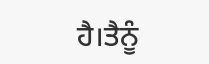ਹੈ।ਤੈਨੂੰ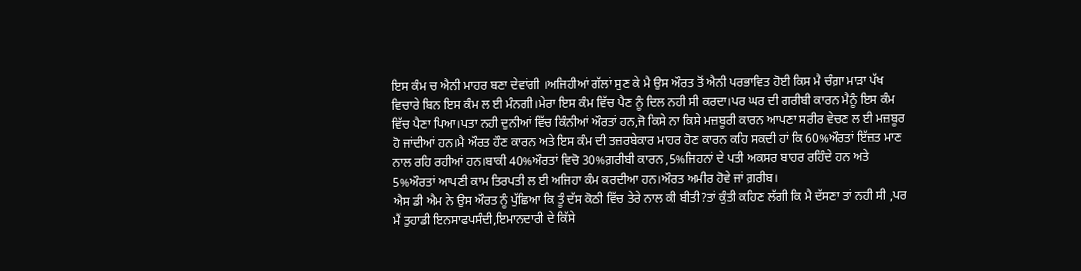ਇਸ ਕੰਮ ਚ ਐਨੀ ਮਾਹਰ ਬਣਾ ਦੇਵਾਂਗੀ ।ਅਜਿਹੀਆਂ ਗੱਲਾਂ ਸੁਣ ਕੇ ਮੈ ਉਸ ਔਰਤ ਤੋਂ ਐਨੀ ਪਰਭਾਵਿਤ ਹੋਈ ਕਿਸ ਮੈ ਚੰਗ਼ਾ ਮਾੜਾ ਪੱਖ ਵਿਚਾਰੇ ਬਿਨ ਇਸ ਕੰਮ ਲ ਈ ਮੰਨਗੀ।ਮੇਰਾ ਇਸ ਕੰਮ ਵਿੱਚ ਪੈਣ ਨੂੰ ਦਿਲ ਨਹੀ ਸੀ ਕਰਦਾ।ਪਰ ਘਰ ਦੀ ਗਰੀਬੀ ਕਾਰਨ ਮੈਨੂੰ ਇਸ ਕੰਮ ਵਿੱਚ ਪੈਣਾ ਪਿਆ।ਪਤਾ ਨਹੀ ਦੁਨੀਆਂ ਵਿੱਚ ਕਿੰਨੀਆਂ ਔਰਤਾਂ ਹਨ,ਜੋ ਕਿਸੇ ਨਾ ਕਿਸੇ ਮਜ਼ਬੂਰੀ ਕਾਰਨ ਆਪਣਾ ਸਰੀਰ ਵੇਚਣ ਲ ਈ ਮਜ਼ਬੂਰ ਹੋ ਜਾਂਦੀਆਂ ਹਨ।ਮੈ ਔਰਤ ਹੌਣ ਕਾਰਨ ਅਤੇ ਇਸ ਕੰਮ ਦੀ ਤਜ਼ਰਬੇਕਾਰ ਮਾਹਰ ਹੋਣ ਕਾਰਨ ਕਹਿ ਸਕਦੀ ਹਾਂ ਕਿ 60%ਔਰਤਾਂ ਇੱਜ਼ਤ ਮਾਣ ਨਾਲ ਰਹਿ ਰਹੀਆਂ ਹਨ।ਬਾਕੀ 40%ਔਰਤਾਂ ਵਿਚੋ 30%ਗ਼ਰੀਬੀ ਕਾਰਨ ,5%ਜਿਹਨਾਂ ਦੇ ਪਤੀ ਅਕਸਰ ਬਾਹਰ ਰਹਿੰਦੇ ਹਨ ਅਤੇ 5%ਔਰਤਾਂ ਆਪਣੀ ਕਾਮ ਤਿਰਪਤੀ ਲ ਈ ਅਜਿਹਾ ਕੰਮ ਕਰਦੀਆ ਹਨ।ਔਰਤ ਅਮੀਰ ਹੋਵੇ ਜਾਂ ਗ਼ਰੀਬ।
ਐਸ ਡੀ ਐਮ ਨੇ ਉਸ ਔਰਤ ਨੂੰ ਪੁੱਛਿਆ ਕਿ ਤੂੰ ਦੱਸ ਕੋਠੀ ਵਿੱਚ ਤੇਰੇ ਨਾਲ ਕੀ ਬੀਤੀ?ਤਾਂ ਕੁੰਤੀ ਕਹਿਣ ਲੱਗੀ ਕਿ ਮੈ ਦੱਸਣਾ ਤਾਂ ਨਹੀ ਸੀ ,ਪਰ ਮੈਂ ਤੁਹਾਡੀ ਇਨਸਾਫਪਸੰਦੀ,ਇਮਾਨਦਾਰੀ ਦੇ ਕਿੱਸੇ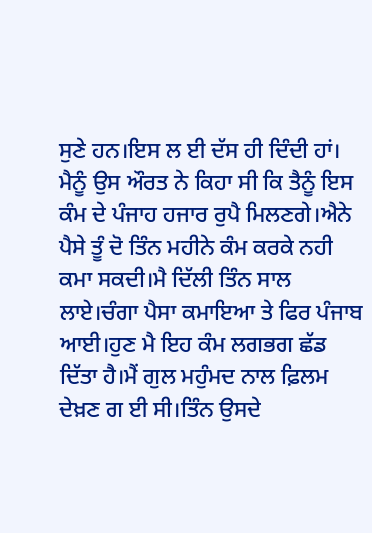ਸੁਣੇ ਹਨ।ਇਸ ਲ ਈ ਦੱਸ ਹੀ ਦਿੰਦੀ ਹਾਂ। ਮੈਨੂੰ ਉਸ ਔਰਤ ਨੇ ਕਿਹਾ ਸੀ ਕਿ ਤੈਨੂੰ ਇਸ ਕੰਮ ਦੇ ਪੰਜਾਹ ਹਜਾਰ ਰੁਪੈ ਮਿਲਣਗੇ।ਐਨੇ ਪੈਸੇ ਤੂੰ ਦੋ ਤਿੰਨ ਮਹੀਨੇ ਕੰਮ ਕਰਕੇ ਨਹੀ ਕਮਾ ਸਕਦੀ।ਮੈ ਦਿੱਲੀ ਤਿੰਨ ਸਾਲ ਲਾਏ।ਚੰਗਾ ਪੈਸਾ ਕਮਾਇਆ ਤੇ ਫਿਰ ਪੰਜਾਬ ਆਈ।ਹੁਣ ਮੈ ਇਹ ਕੰਮ ਲਗਭਗ ਛੱਡ ਦਿੱਤਾ ਹੈ।ਮੈਂ ਗੁਲ ਮਹੁੰਮਦ ਨਾਲ ਫ਼ਿਲਮ ਦੇਖ਼ਣ ਗ ਈ ਸੀ।ਤਿੰਨ ਉਸਦੇ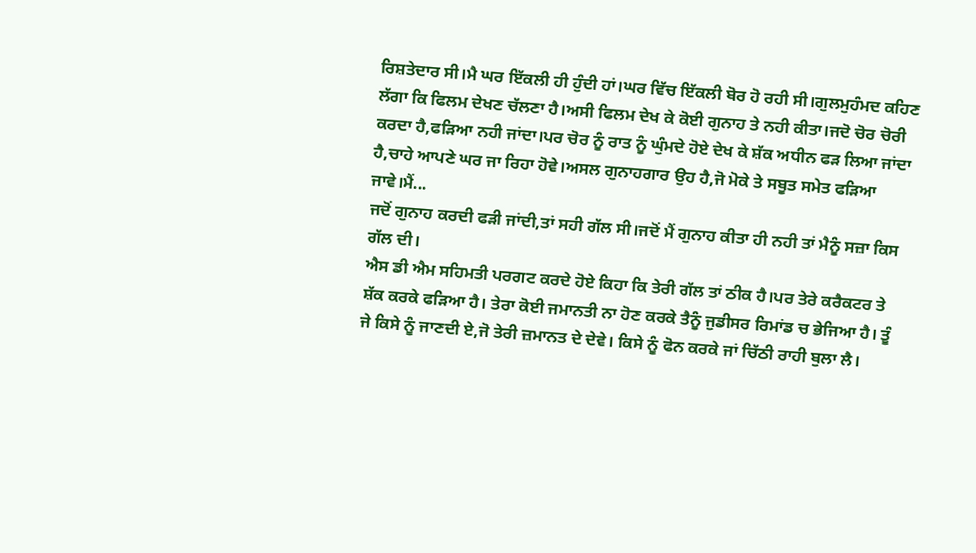ਰਿਸ਼ਤੇਦਾਰ ਸੀ।ਮੈ ਘਰ ਇੱਕਲੀ ਹੀ ਹੁੰਦੀ ਹਾਂ।ਘਰ ਵਿੱਚ ਇੱਕਲੀ ਬੋਰ ਹੋ ਰਹੀ ਸੀ।ਗੁਲਮੁਹੰਮਦ ਕਹਿਣ ਲੱਗਾ ਕਿ ਫਿਲਮ ਦੇਖਣ ਚੱਲਣਾ ਹੈ।ਅਸੀ ਫਿਲਮ ਦੇਖ ਕੇ ਕੋਈ ਗੁਨਾਹ ਤੇ ਨਹੀ ਕੀਤਾ।ਜਦੋ ਚੋਰ ਚੋਰੀ ਕਰਦਾ ਹੈ,ਫੜਿਆ ਨਹੀ ਜਾਂਦਾ।ਪਰ ਚੋਰ ਨੂੰ ਰਾਤ ਨੂੰ ਘੁੰਮਦੇ ਹੋਏ ਦੇਖ ਕੇ ਸ਼ੱਕ ਅਧੀਨ ਫੜ ਲਿਆ ਜਾਂਦਾ ਹੈ,ਚਾਹੇ ਆਪਣੇ ਘਰ ਜਾ ਰਿਹਾ ਹੋਵੇ।ਅਸਲ ਗੁਨਾਹਗਾਰ ਉਹ ਹੈ,ਜੋ ਮੋਕੇ ਤੇ ਸਬੂਤ ਸਮੇਤ ਫੜਿਆ ਜਾਵੇ।ਮੈਂ...
ਜਦੋਂ ਗੁਨਾਹ ਕਰਦੀ ਫੜੀ ਜਾਂਦੀ,ਤਾਂ ਸਹੀ ਗੱਲ ਸੀ।ਜਦੋਂ ਮੈਂ ਗੁਨਾਹ ਕੀਤਾ ਹੀ ਨਹੀ ਤਾਂ ਮੈਨੂੰ ਸਜ਼ਾ ਕਿਸ ਗੱਲ ਦੀ।
ਐਸ ਡੀ ਐਮ ਸਹਿਮਤੀ ਪਰਗਟ ਕਰਦੇ ਹੋਏ ਕਿਹਾ ਕਿ ਤੇਰੀ ਗੱਲ ਤਾਂ ਠੀਕ ਹੈ।ਪਰ ਤੇਰੇ ਕਰੈਕਟਰ ਤੇ ਸ਼ੱਕ ਕਰਕੇ ਫੜਿਆ ਹੈ। ਤੇਰਾ ਕੋਈ ਜਮਾਨਤੀ ਨਾ ਹੋਣ ਕਰਕੇ ਤੈਨੂੰ ਜੁਡੀਸਰ ਰਿਮਾਂਡ ਚ ਭੇਜਿਆ ਹੈ। ਤੂੰ ਜੇ ਕਿਸੇ ਨੂੰ ਜਾਣਦੀ ਏ,ਜੋ ਤੇਰੀ ਜ਼ਮਾਨਤ ਦੇ ਦੇਵੇ। ਕਿਸੇ ਨੂੰ ਫੋਨ ਕਰਕੇ ਜਾਂ ਚਿੱਠੀ ਰਾਹੀ ਬੁਲਾ ਲੈ।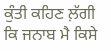ਕੁੰਤੀ ਕਹਿਣ ਲ਼ੱਗੀ ਕਿ ਜਨਾਬ ਮੈ ਕਿਸੇ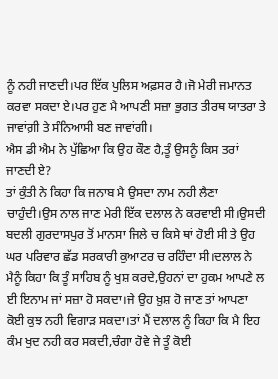ਨੂੰ ਨਹੀ ਜਾਣਦੀ।ਪਰ ਇੱਕ ਪੁਲਿਸ ਅਫ਼ਸਰ ਹੈ।ਜੋ ਮੇਰੀ ਜਮਾਨਤ ਕਰਵਾ ਸਕਦਾ ਏ।ਪਰ ਹੁਣ ਮੈ ਆਪਣੀ ਸਜ਼ਾ ਭੁਗਤ ਤੀਰਥ ਯਾਤਰਾ ਤੇ ਜਾਵਾਂਗ਼ੀ ਤੇ ਸੰਨਿਆਸੀ ਬਣ ਜਾਵਾਂਗੀ।
ਐਸ ਡੀ ਐਮ ਨੇ ਪੁੱਛਿਆ ਕਿ ਉਹ ਕੌਣ ਹੈ,ਤੂੰ ਉਸਨੂੰ ਕਿਸ ਤਰਾਂ ਜਾਣਦੀ ਏ?
ਤਾਂ ਕੁੰਤੀ ਨੇ ਕਿਹਾ ਕਿ ਜਨਾਬ ਮੈ ਉਸਦਾ ਨਾਮ ਨਹੀ ਲੈਣਾ ਚਾਹੁੰਦੀ।ਉਸ ਨਾਲ ਜਾਣ ਮੇਰੀ ਇੱਕ ਦਲਾਲ ਨੇ ਕਰਵਾਈ ਸੀ।ਉਸਦੀ ਬਦਲੀ ਗੁਰਦਾਸਪੁਰ ਤੋਂ ਮਾਨਸਾ ਜਿਲੇ ਚ ਕਿਸੇ ਥਾਂ ਹੋਈ ਸੀ ਤੇ ਉਹ ਘਰ ਪਰਿਵਾਰ ਛੱਡ ਸਰਕਾਰੀ ਕੁਆਟਰ ਚ ਰਹਿੰਦਾ ਸੀ।ਦਲਾਲ ਨੇ ਮੈਨੂੰ ਕਿਹਾ ਕਿ ਤੂੰ ਸਾਹਿਬ ਨੂੰ ਖੁਸ਼ ਕਰਦੇ,ਉਹਨਾਂ ਦਾ ਹੁਕਮ ਆਪਣੇ ਲ ਈ ਇਨਾਮ ਜਾਂ ਸਜ਼ਾ ਹੋ ਸਕਦਾ।ਜੇ ਉਹ ਖ਼ੁਸ਼ ਹੋ ਜਾਣ ਤਾਂ ਆਪਣਾ ਕੋਈ ਕੁਝ ਨਹੀ ਵਿਗਾੜ ਸਕਦਾ।ਤਾਂ ਮੈਂ ਦਲਾਲ ਨੂੰ ਕਿਹਾ ਕਿ ਮੈ ਇਹ ਕੰਮ ਖੁਦ ਨਹੀ ਕਰ ਸਕਦੀ,ਚੰਗਾ ਹੋਵੇ ਜੇ ਤੂੰ ਕੋਈ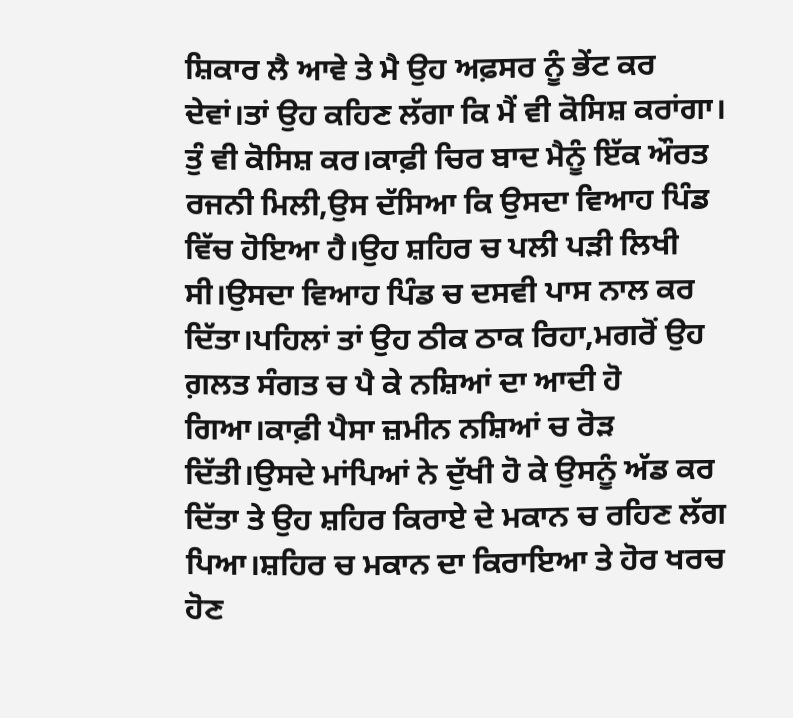ਸ਼ਿਕਾਰ ਲੈ ਆਵੇ ਤੇ ਮੈ ਉਹ ਅਫ਼ਸਰ ਨੂੰ ਭੇਂਟ ਕਰ ਦੇਵਾਂ।ਤਾਂ ਉਹ ਕਹਿਣ ਲੱਗਾ ਕਿ ਮੈਂ ਵੀ ਕੋਸਿਸ਼ ਕਰਾਂਗਾ। ਤੁੰ ਵੀ ਕੋਸਿਸ਼ ਕਰ।ਕਾਫ਼ੀ ਚਿਰ ਬਾਦ ਮੈਨੂੰ ਇੱਕ ਔਰਤ ਰਜਨੀ ਮਿਲੀ,ਉਸ ਦੱਸਿਆ ਕਿ ਉਸਦਾ ਵਿਆਹ ਪਿੰਡ ਵਿੱਚ ਹੋਇਆ ਹੈ।ਉਹ ਸ਼ਹਿਰ ਚ ਪਲੀ ਪੜੀ ਲਿਖੀ ਸੀ।ਉਸਦਾ ਵਿਆਹ ਪਿੰਡ ਚ ਦਸਵੀ ਪਾਸ ਨਾਲ ਕਰ ਦਿੱਤਾ।ਪਹਿਲਾਂ ਤਾਂ ਉਹ ਠੀਕ ਠਾਕ ਰਿਹਾ,ਮਗਰੋਂ ਉਹ ਗ਼ਲਤ ਸੰਗਤ ਚ ਪੈ ਕੇ ਨਸ਼ਿਆਂ ਦਾ ਆਦੀ ਹੋ ਗਿਆ।ਕਾਫ਼ੀ ਪੈਸਾ ਜ਼ਮੀਨ ਨਸ਼ਿਆਂ ਚ ਰੋੜ ਦਿੱਤੀ।ਉਸਦੇ ਮਾਂਪਿਆਂ ਨੇ ਦੁੱਖੀ ਹੋ ਕੇ ਉਸਨੂੰ ਅੱਡ ਕਰ ਦਿੱਤਾ ਤੇ ਉਹ ਸ਼ਹਿਰ ਕਿਰਾਏ ਦੇ ਮਕਾਨ ਚ ਰਹਿਣ ਲੱਗ ਪਿਆ।ਸ਼ਹਿਰ ਚ ਮਕਾਨ ਦਾ ਕਿਰਾਇਆ ਤੇ ਹੋਰ ਖਰਚ ਹੋਣ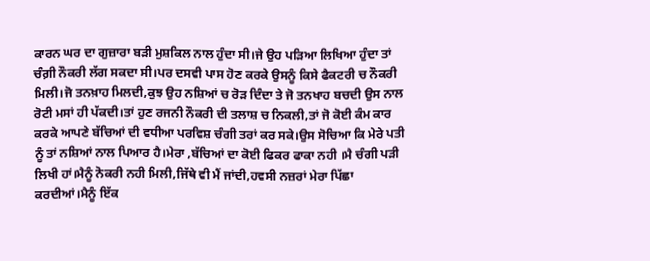ਕਾਰਨ ਘਰ ਦਾ ਗੁਜ਼ਾਰਾ ਬੜੀ ਮੁਸ਼ਕਿਲ ਨਾਲ ਹੁੰਦਾ ਸੀ।ਜੇ ਉਹ ਪੜਿਆ ਲਿਖਿਆ ਹੁੰਦਾ ਤਾਂ ਚੰਗ਼ੀ ਨੌਕਰੀ ਲੱਗ ਸਕਦਾ ਸੀ।ਪਰ ਦਸਵੀ ਪਾਸ ਹੋਣ ਕਰਕੇ ਉਸਨੂੰ ਕਿਸੇ ਫੈਕਟਰੀ ਚ ਨੌਕਰੀ ਮਿਲੀ।ਜੋ ਤਨਖ਼ਾਹ ਮਿਲਦੀ,ਕੁਝ ਉਹ ਨਸ਼ਿਆਂ ਚ ਰੋੜ ਦਿੰਦਾ ਤੇ ਜੋ ਤਨਖਾਹ ਬਚਦੀ ਉਸ ਨਾਲ ਰੋਟੀ ਮਸਾਂ ਹੀ ਪੱਕਦੀ।ਤਾਂ ਹੁਣ ਰਜਨੀ ਨੌਕਰੀ ਦੀ ਤਲਾਸ਼ ਚ ਨਿਕਲੀ,ਤਾਂ ਜੋ ਕੋਈ ਕੰਮ ਕਾਰ ਕਰਕੇ ਆਪਣੇ ਬੱਚਿਆਂ ਦੀ ਵਧੀਆ ਪਰਵਿਸ਼ ਚੰਗੀ ਤਰਾਂ ਕਰ ਸਕੇ।ਉਸ ਸੋਚਿਆ ਕਿ ਮੇਰੇ ਪਤੀ ਨੂੰ ਤਾਂ ਨਸ਼ਿਆਂ ਨਾਲ ਪਿਆਰ ਹੈ।ਮੇਰਾ ,ਬੱਚਿਆਂ ਦਾ ਕੋਈ ਫਿਕਰ ਫਾਕਾ ਨਹੀ ।ਮੈ ਚੰਗੀ ਪੜੀ ਲਿਖੀ ਹਾਂ।ਮੈਨੂੰ ਨੋਕਰੀ ਨਹੀ ਮਿਲੀ,ਜਿੱਥੇ ਵੀ ਮੈਂ ਜਾਂਦੀ,ਹਵਸੀ ਨਜ਼ਰਾਂ ਮੇਰਾ ਪਿੱਛਾ ਕਰਦੀਆਂ।ਮੈਨੂੰ ਇੱਕ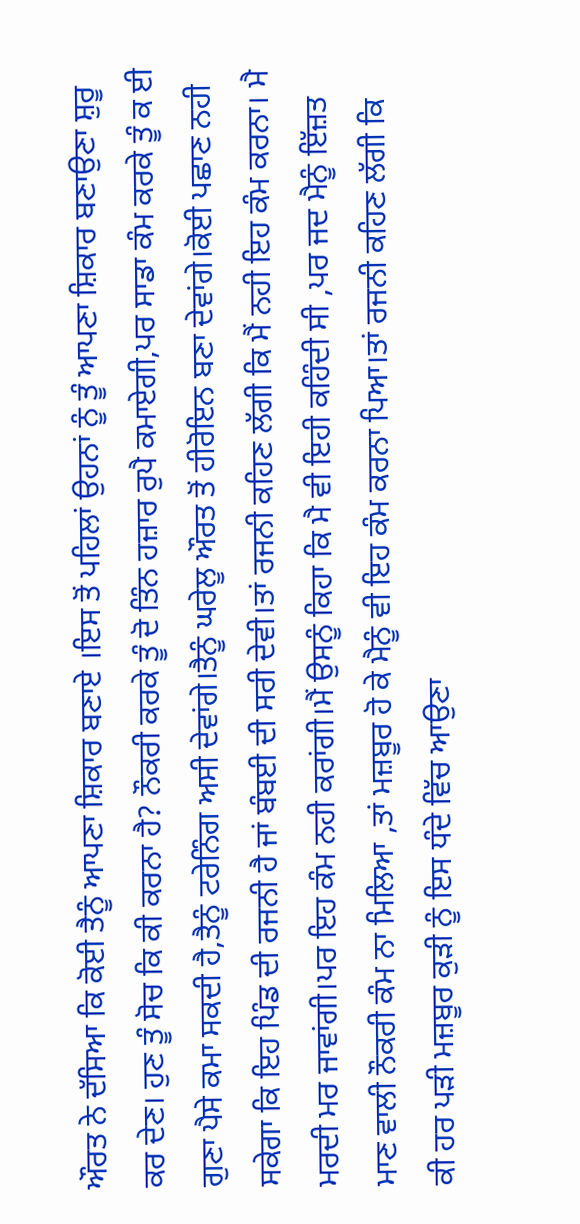ਔਰਤ ਨੇ ਦੱਸਿਆ ਕਿ ਕੋਈ ਤੈਨੂੰ ਆਪਣਾ ਸ਼ਿਕਾਰ ਬਣਾਏ ।ਇਸ ਤੋਂ ਪਹਿਲਾਂ ਉਹਨਾਂ ਨੂੰ ਤੂੰ ਆਪਣਾ ਸ਼ਿਕਾਰ ਬਣਾਉਣਾ ਸ਼ੁਰੂ ਕਰ ਦੇਣ। ਹੁਣ ਤੂੰ ਸੋਚ ਕਿ ਕੀ ਕਰਨਾ ਹੈ? ਨੌਕਰੀ ਕਰਕੇ ਤੂੰ ਦੋ ਤਿੰਨ ਹਜ਼ਾਰ ਰੁਪੈ ਕਮਾਏਗੀ,ਪਰ ਸਾਡਾ ਕੰਮ ਕਰਕੇ ਤੂੰ ਕ ਈ ਗੁਣਾ ਪੈਸੇ ਕਮਾ ਸਕਦੀ ਹੈ,ਤੈਨੂੰ ਟਰੇਨਿੰਗ ਅਸੀ ਦੇਵਾਂਗੇ।ਤੈਨੂੰ ਘਰੇਲੂ ਔਰਤ ਤੋਂ ਹੀਰੋਇਨ ਬਣਾ ਦੇਵਾਂਗੇ।ਕੋਈ ਪਛਾਣ ਨਹੀ ਸਕੇਗਾ ਕਿ ਇਹ ਪਿੰਡ ਦੀ ਰਜਨੀ ਹੈ ਜਾਂ ਬੰਬਈ ਦੀ ਸਰੀ ਦੇਵੀ।ਤਾਂ ਰਜਨੀ ਕਹਿਣ ਲੱਗੀ ਕਿ ਮੈਂ ਨਹੀ ਇਹ ਕੰਮ ਕਰਨਾ। ਮੈ ਮਰਦੀ ਮਰ ਜਾਵਾਂਗੀ।ਪਰ ਇਹ ਕੰਮ ਨਹੀ ਕਰਾਂਗੀ।ਮੈਂ ਉਸਨੂੰ ਕਿਹਾ ਕਿ ਮੈ ਵੀ ਇਹੀ ਕਹਿੰਦੀ ਸੀ ,ਪਰ ਜਦ ਮੈਨੂੰ ਇੱਜ਼ਤ ਮਾਣ ਵਾਲੀ ਨੌਕਰੀ ਕੰਮ ਨਾ ਮਿਲਿਆ ,ਤਾਂ ਮਜ਼ਬੂਰ ਹੋ ਕੇ ਮੈਨੂੰ ਵੀ ਇਹ ਕੰਮ ਕਰਨਾ ਪਿਆ।ਤਾਂ ਰਜਨੀ ਕਹਿਣ ਲੱਗੀ ਕਿ ਕੀ ਹਰ ਪੜੀ ਮਜ਼ਬੂਰ ਕੁੜੀ ਨੂੰ ਇਸ ਧੰਦੇ ਵਿੱਚ ਆਉਣਾ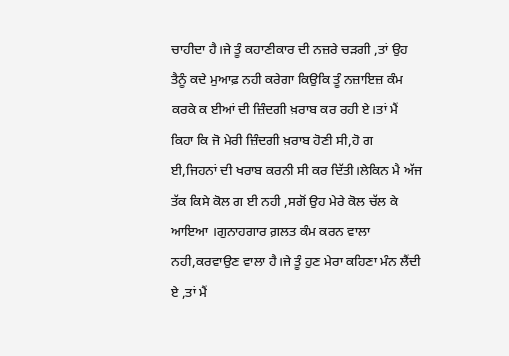ਚਾਹੀਦਾ ਹੈ।ਜੇ ਤੂੰ ਕਹਾਣੀਕਾਰ ਦੀ ਨਜ਼ਰੇ ਚੜਗੀ ,ਤਾਂ ਉਹ ਤੈਨੂੰ ਕਦੇ ਮੁਆਫ਼ ਨਹੀ ਕਰੇਗਾ ਕਿਉਕਿ ਤੂੰ ਨਜ਼ਾਇਜ਼ ਕੰਮ ਕਰਕੇ ਕ ਈਆਂ ਦੀ ਜ਼ਿੰਦਗੀ ਖ਼ਰਾਬ ਕਰ ਰਹੀ ਏ।ਤਾਂ ਮੈਂ ਕਿਹਾ ਕਿ ਜੋ ਮੇਰੀ ਜ਼ਿੰਦਗੀ ਖ਼ਰਾਬ ਹੋਣੀ ਸੀ,ਹੋ ਗ ਈ,ਜਿਹਨਾਂ ਦੀ ਖਰਾਬ ਕਰਨੀ ਸੀ ਕਰ ਦਿੱਤੀ।ਲੇਕਿਨ ਮੈ ਅੱਜ ਤੱਕ ਕਿਸੇ ਕੋਲ ਗ ਈ ਨਹੀ ,ਸਗੋਂ ਉਹ ਮੇਰੇ ਕੋਲ ਚੱਲ ਕੇ ਆਇਆ ।ਗੁਨਾਹਗਾਰ ਗ਼ਲਤ ਕੰਮ ਕਰਨ ਵਾਲਾ ਨਹੀ,ਕਰਵਾਉਣ ਵਾਲਾ ਹੈ।ਜੇ ਤੂੰ ਹੁਣ ਮੇਰਾ ਕਹਿਣਾ ਮੰਨ ਲੈਂਦੀ ਏ ,ਤਾਂ ਮੈਂ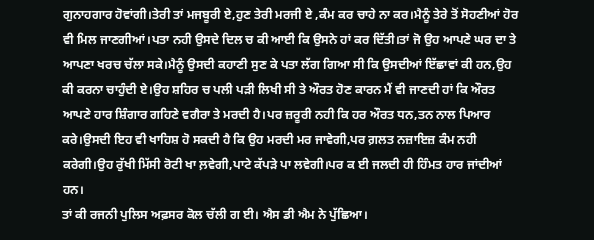ਗੁਨਾਹਗਾਰ ਹੋਵਾਂਗੀ।ਤੇਰੀ ਤਾਂ ਮਜਬੂਰੀ ਏ,ਹੁਣ ਤੇਰੀ ਮਰਜੀ ਏ ,ਕੰਮ ਕਰ ਚਾਹੇ ਨਾ ਕਰ।ਮੈਨੂੰ ਤੇਰੇ ਤੋਂ ਸੋਹਣੀਆਂ ਹੋਰ ਵੀ ਮਿਲ ਜਾਣਗੀਆਂ।ਪਤਾ ਨਹੀ ਉਸਦੇ ਦਿਲ ਚ ਕੀ ਆਈ ਕਿ ਉਸਨੇ ਹਾਂ ਕਰ ਦਿੱਤੀ।ਤਾਂ ਜੋ ਉਹ ਆਪਣੇ ਘਰ ਦਾ ਤੇ ਆਪਣਾ ਖਰਚ ਚੱਲਾ ਸਕੇ।ਮੈਨੂੰ ਉਸਦੀ ਕਹਾਣੀ ਸੁਣ ਕੇ ਪਤਾ ਲੱਗ ਗਿਆ ਸੀ ਕਿ ਉਸਦੀਆਂ ਇੱਛਾਵਾਂ ਕੀ ਹਨ,ਉਹ ਕੀ ਕਰਨਾ ਚਾਹੁੰਦੀ ਏ।ਉਹ ਸ਼ਹਿਰ ਚ ਪਲੀ ਪੜੀ ਲਿਖੀ ਸੀ ਤੇ ਔਰਤ ਹੋਣ ਕਾਰਨ ਮੈਂ ਵੀ ਜਾਣਦੀ ਹਾਂ ਕਿ ਔਰਤ ਆਪਣੇ ਹਾਰ ਸ਼ਿੰਗਾਰ ਗਹਿਣੇ ਵਗੈਰਾ ਤੇ ਮਰਦੀ ਹੈ।ਪਰ ਜ਼ਰੂਰੀ ਨਹੀ ਕਿ ਹਰ ਔਰਤ ਧਨ,ਤਨ ਨਾਲ ਪਿਆਰ ਕਰੇ।ਉਸਦੀ ਇਹ ਵੀ ਖਾਹਿਸ਼ ਹੋ ਸਕਦੀ ਹੈ ਕਿ ਉਹ ਮਰਦੀ ਮਰ ਜਾਵੇਗੀ,ਪਰ ਗ਼ਲਤ ਨਜ਼ਾਇਜ਼ ਕੰਮ ਨਹੀ ਕਰੇਗੀ।ਉਹ ਰੁੱਖੀ ਮਿੱਸੀ ਰੋਟੀ ਖਾ ਲ਼ਵੇਗੀ,ਪਾਟੇ ਕੱਪੜੇ ਪਾ ਲਵੇਗੀ।ਪਰ ਕ ਈ ਜਲਦੀ ਹੀ ਹਿੰਮਤ ਹਾਰ ਜਾਂਦੀਆਂ ਹਨ।
ਤਾਂ ਕੀ ਰਜਨੀ ਪੁਲਿਸ ਅਫ਼ਸਰ ਕੋਲ ਚੱਲੀ ਗ ਈ। ਐਸ ਡੀ ਐਮ ਨੇ ਪੁੱਛਿਆ।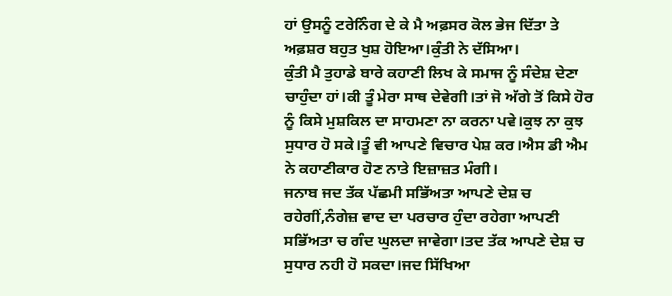ਹਾਂ ਉਸਨੂੰ ਟਰੇਨਿੰਗ ਦੇ ਕੇ ਮੈ ਅਫ਼ਸਰ ਕੋਲ ਭੇਜ ਦਿੱਤਾ ਤੇ ਅਫ਼ਸ਼ਰ ਬਹੁਤ ਖੁਸ਼ ਹੋਇਆ।ਕੁੰਤੀ ਨੇ ਦੱਸਿਆ।
ਕੁੰਤੀ ਮੈ ਤੁਹਾਡੇ ਬਾਰੇ ਕਹਾਣੀ ਲਿਖ ਕੇ ਸਮਾਜ ਨੂੰ ਸੰਦੇਸ਼ ਦੇਣਾ ਚਾਹੁੰਦਾ ਹਾਂ।ਕੀ ਤੂੰ ਮੇਰਾ ਸਾਥ ਦੇਵੇਗੀ।ਤਾਂ ਜੋ ਅੱਗੇ ਤੋਂ ਕਿਸੇ ਹੋਰ ਨੂੰ ਕਿਸੇ ਮੁਸ਼ਕਿਲ ਦਾ ਸਾਹਮਣਾ ਨਾ ਕਰਨਾ ਪਵੇ।ਕੁਝ ਨਾ ਕੁਝ ਸੁਧਾਰ ਹੋ ਸਕੇ।ਤੂੰ ਵੀ ਆਪਣੇ ਵਿਚਾਰ ਪੇਸ਼ ਕਰ।ਐਸ ਡੀ ਐਮ ਨੇ ਕਹਾਣੀਕਾਰ ਹੋਣ ਨਾਤੇ ਇਜ਼ਾਜ਼ਤ ਮੰਗੀ।
ਜਨਾਬ ਜਦ ਤੱਕ ਪੱਛਮੀ ਸਭਿੱਅਤਾ ਆਪਣੇ ਦੇਸ਼ ਚ ਰਹੇਗੀਂ,ਨੰਗੇਜ਼ ਵਾਦ ਦਾ ਪਰਚਾਰ ਹੁੰਦਾ ਰਹੇਗਾ ਆਪਣੀ ਸਭਿੱਅਤਾ ਚ ਗੰਦ ਘੁਲਦਾ ਜਾਵੇਗਾ।ਤਦ ਤੱਕ ਆਪਣੇ ਦੇਸ਼ ਚ ਸੁਧਾਰ ਨਹੀ ਹੋ ਸਕਦਾ।ਜਦ ਸਿੱਖਿਆ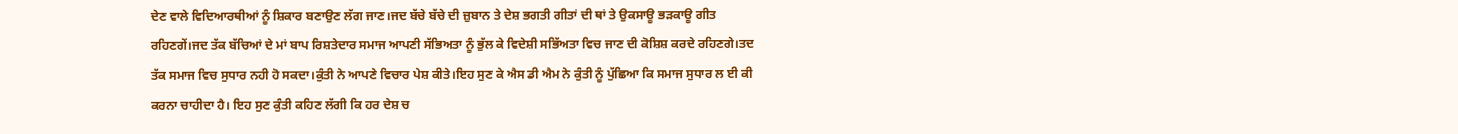ਦੇਣ ਵਾਲੇ ਵਿਦਿਆਰਥੀਆਂ ਨੂੰ ਸ਼ਿਕਾਰ ਬਣਾਉਣ ਲੱਗ ਜਾਣ।ਜਦ ਬੱਚੇ ਬੱਚੇ ਦੀ ਜ਼ੁਬਾਨ ਤੇ ਦੇਸ਼ ਭਗਤੀ ਗੀਤਾਂ ਦੀ ਥਾਂ ਤੇ ਉਕਸਾਊ ਭੜਕਾਊ ਗੀਤ ਰਹਿਣਗੇਂ।ਜਦ ਤੱਕ ਬੱਚਿਆਂ ਦੇ ਮਾਂ ਬਾਪ ਰਿਸ਼ਤੇਦਾਰ ਸਮਾਜ ਆਪਣੀ ਸੱਭਿਅਤਾ ਨੂੰ ਭੁੱਲ ਕੇ ਵਿਦੇਸ਼ੀ ਸਭਿੱਅਤਾ ਵਿਚ ਜਾਣ ਦੀ ਕੋਸ਼ਿਸ਼ ਕਰਦੇ ਰਹਿਣਗੇ।ਤਦ ਤੱਕ ਸਮਾਜ ਵਿਚ ਸੁਧਾਰ ਨਹੀ ਹੋ ਸਕਦਾ।ਕੁੰਤੀ ਨੇ ਆਪਣੇ ਵਿਚਾਰ ਪੇਸ਼ ਕੀਤੇ।ਇਹ ਸੁਣ ਕੇ ਐਸ ਡੀ ਐਮ ਨੇ ਕੁੰਤੀ ਨੂੰ ਪੁੱਛਿਆ ਕਿ ਸਮਾਜ ਸੁਧਾਰ ਲ ਈ ਕੀ ਕਰਨਾ ਚਾਹੀਦਾ ਹੈ। ਇਹ ਸੁਣ ਕੁੰਤੀ ਕਹਿਣ ਲੱਗੀ ਕਿ ਹਰ ਦੇਸ਼ ਚ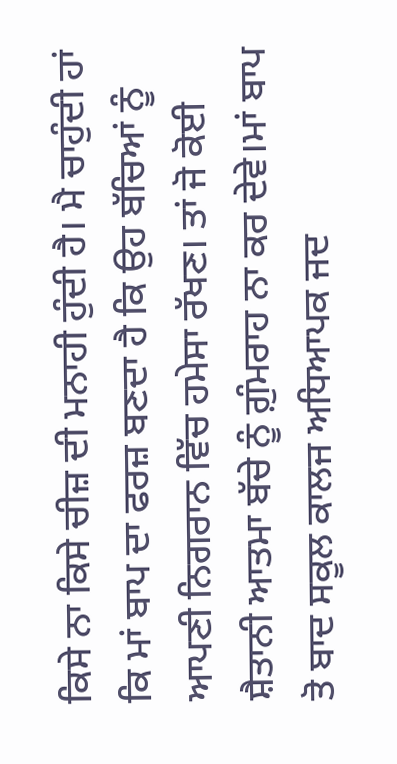ਕਿਸੇ ਨਾ ਕਿਸੇ ਚੀਜ਼ ਦੀ ਮਨਾਹੀ ਹੁੰਦੀ ਹੈ। ਮੈ ਚਾਹੁੰਦੀ ਹਾਂ ਕਿ ਮਾਂ ਬਾਪ ਦਾ ਫਰਜ਼ ਬਣਦਾ ਹੈ ਕਿ ਉਹ ਬੱਚਿਆਂ ਨੂੰ ਆਪਣੀ ਨਿਗਰਾਨ ਵਿੱਚ ਹਮੇਸਾ ਰੱਖਣ। ਤਾਂ ਜੋ ਕੋਈ ਸ਼ੈਤਾਨੀ ਆਤਮਾ ਬੱਚੇ ਨੂੰ ਗ਼ੁੰਮਰਾਹ ਨਾ ਕਰ ਦੇਵੇ।ਮਾਂ ਬਾਪ ਤੋ ਬਾਦ ਸਕੂਲ ਕਾਲਜ ਅਧਿਆਪਕ ਜਦ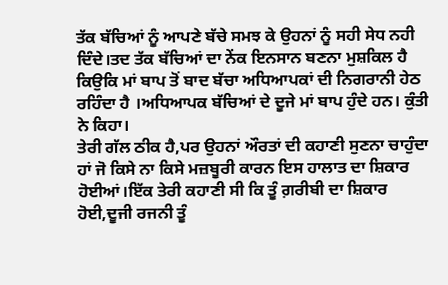ਤੱਕ ਬੱਚਿਆਂ ਨੂੰ ਆਪਣੇ ਬੱਚੇ ਸਮਝ ਕੇ ਉਹਨਾਂ ਨੂੰ ਸਹੀ ਸੇਧ ਨਹੀ ਦਿੰਦੇ।ਤਦ ਤੱਕ ਬੱਚਿਆਂ ਦਾ ਨੇਂਕ ਇਨਸਾਨ ਬਣਨਾ ਮੁਸ਼ਕਿਲ ਹੈ ਕਿਉਕਿ ਮਾਂ ਬਾਪ ਤੋਂ ਬਾਦ ਬੱਚਾ ਅਧਿਆਪਕਾਂ ਦੀ ਨਿਗਰਾਨੀ ਹੇਠ ਰਹਿੰਦਾ ਹੈ ।ਅਧਿਆਪਕ ਬੱਚਿਆਂ ਦੇ ਦੂਜੇ ਮਾਂ ਬਾਪ ਹੁੰਦੇ ਹਨ। ਕੁੰਤੀ ਨੇ ਕਿਹਾ।
ਤੇਰੀ ਗੱਲ ਠੀਕ ਹੈ,ਪਰ ਉਹਨਾਂ ਔਰਤਾਂ ਦੀ ਕਹਾਣੀ ਸੁਣਨਾ ਚਾਹੁੰਦਾ ਹਾਂ ਜੋ ਕਿਸੇ ਨਾ ਕਿਸੇ ਮਜ਼ਬੂਰੀ ਕਾਰਨ ਇਸ ਹਾਲਾਤ ਦਾ ਸ਼ਿਕਾਰ ਹੋਈਆਂ।ਇੱਕ ਤੇਰੀ ਕਹਾਣੀ ਸੀ ਕਿ ਤੂੰ ਗ਼ਰੀਬੀ ਦਾ ਸ਼ਿਕਾਰ ਹੋਈ,ਦੂਜੀ ਰਜਨੀ ਤੂੰ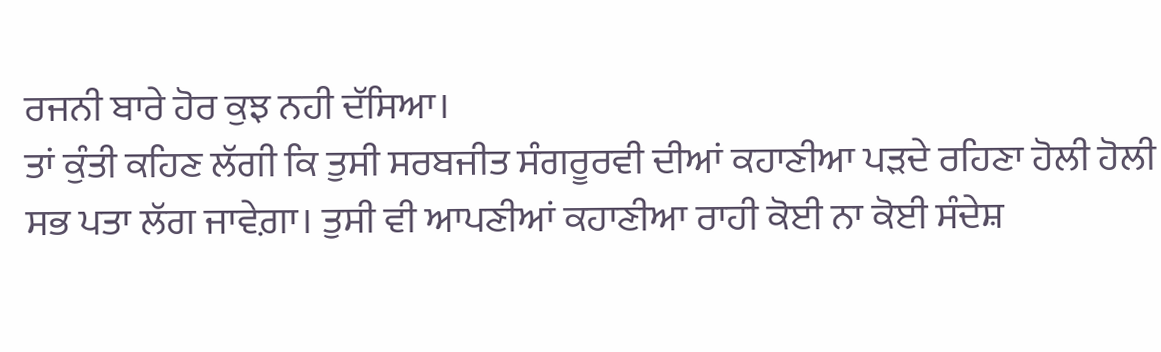ਰਜਨੀ ਬਾਰੇ ਹੋਰ ਕੁਝ ਨਹੀ ਦੱਸਿਆ।
ਤਾਂ ਕੁੰਤੀ ਕਹਿਣ ਲੱਗੀ ਕਿ ਤੁਸੀ ਸਰਬਜੀਤ ਸੰਗਰੂਰਵੀ ਦੀਆਂ ਕਹਾਣੀਆ ਪੜਦੇ ਰਹਿਣਾ ਹੋਲੀ ਹੋਲੀ ਸਭ ਪਤਾ ਲੱਗ ਜਾਵੇਗ਼ਾ। ਤੁਸੀ ਵੀ ਆਪਣੀਆਂ ਕਹਾਣੀਆ ਰਾਹੀ ਕੋਈ ਨਾ ਕੋਈ ਸੰਦੇਸ਼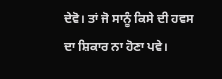ਦੇਵੋ। ਤਾਂ ਜੋ ਸਾਨੂੰ ਕਿਸੇ ਦੀ ਹਵਸ ਦਾ ਸ਼ਿਕਾਰ ਨਾ ਹੋਣਾ ਪਵੇ।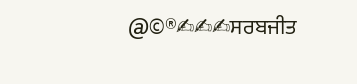@©®✍✍✍ਸਰਬਜੀਤ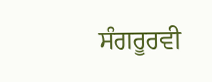ਸੰਗਰੂਰਵੀ